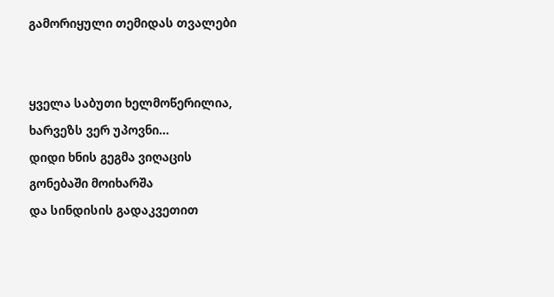გამორიყული თემიდას თვალები


ყველა საბუთი ხელმოწერილია,
ხარვეზს ვერ უპოვნი…
დიდი ხნის გეგმა ვიღაცის
გონებაში მოიხარშა
და სინდისის გადაკვეთით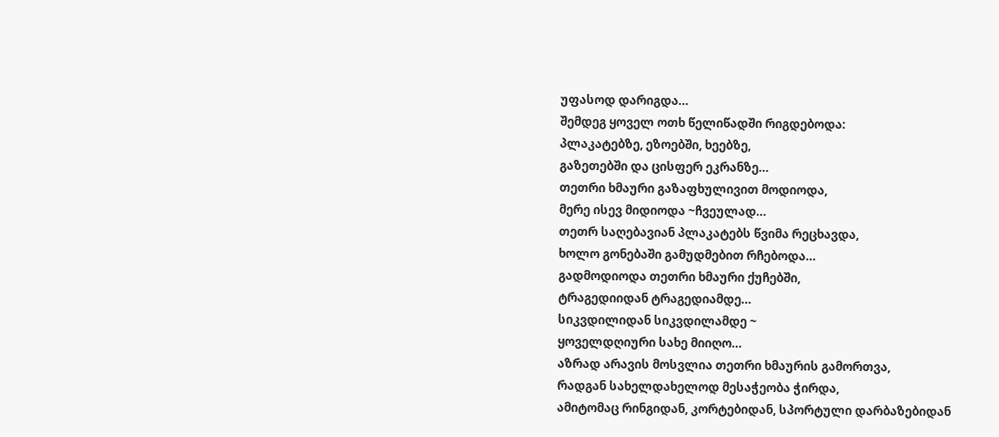უფასოდ დარიგდა…
შემდეგ ყოველ ოთხ წელიწადში რიგდებოდა:
პლაკატებზე, ეზოებში, ხეებზე,
გაზეთებში და ცისფერ ეკრანზე…
თეთრი ხმაური გაზაფხულივით მოდიოდა,
მერე ისევ მიდიოდა ~ჩვეულად…
თეთრ საღებავიან პლაკატებს წვიმა რეცხავდა,
ხოლო გონებაში გამუდმებით რჩებოდა…
გადმოდიოდა თეთრი ხმაური ქუჩებში,
ტრაგედიიდან ტრაგედიამდე…
სიკვდილიდან სიკვდილამდე ~
ყოველდღიური სახე მიიღო…
აზრად არავის მოსვლია თეთრი ხმაურის გამორთვა,
რადგან სახელდახელოდ მესაჭეობა ჭირდა,
ამიტომაც რინგიდან, კორტებიდან, სპორტული დარბაზებიდან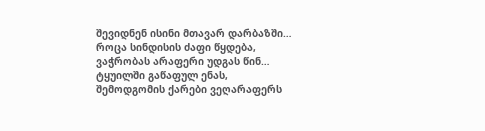შევიდნენ ისინი მთავარ დარბაზში…
როცა სინდისის ძაფი წყდება,
ვაჭრობას არაფერი უდგას წინ…
ტყუილში გაწაფულ ენას,
შემოდგომის ქარები ვეღარაფერს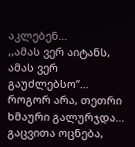აკლებენ…
,,ამას ვერ აიტანს, ამას ვერ გაუძლებსო”…
როგორ არა, თეთრი ხმაური გალურჯდა…
გაცვითა ოცნება,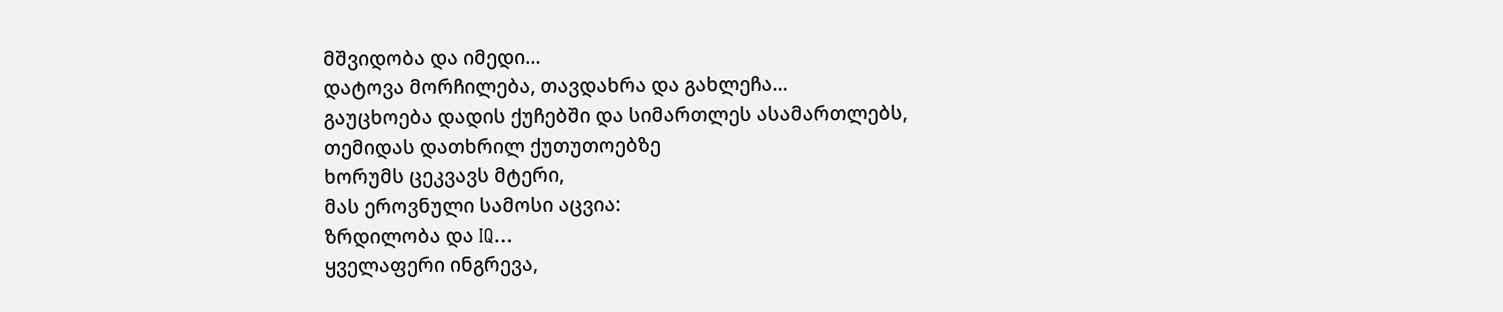მშვიდობა და იმედი…
დატოვა მორჩილება, თავდახრა და გახლეჩა…
გაუცხოება დადის ქუჩებში და სიმართლეს ასამართლებს,
თემიდას დათხრილ ქუთუთოებზე
ხორუმს ცეკვავს მტერი,
მას ეროვნული სამოსი აცვია:
ზრდილობა და IQ…
ყველაფერი ინგრევა,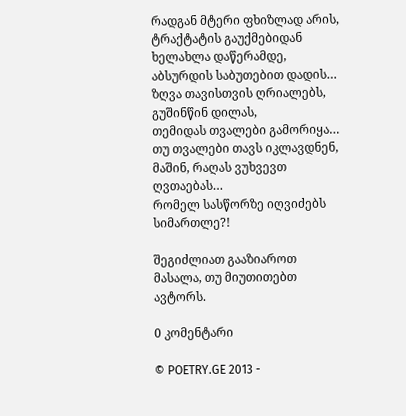რადგან მტერი ფხიზლად არის,
ტრაქტატის გაუქმებიდან ხელახლა დაწერამდე,
აბსურდის საბუთებით დადის…
ზღვა თავისთვის ღრიალებს,
გუშინწინ დილას,
თემიდას თვალები გამორიყა…
თუ თვალები თავს იკლავდნენ,
მაშინ, რაღას ვუხვევთ ღვთაებას…
რომელ სასწორზე იღვიძებს სიმართლე?!

შეგიძლიათ გააზიაროთ მასალა, თუ მიუთითებთ ავტორს.

0 კომენტარი

© POETRY.GE 2013 -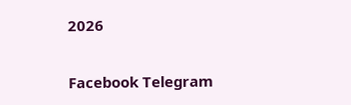2026

Facebook Telegram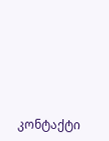კონტაქტი